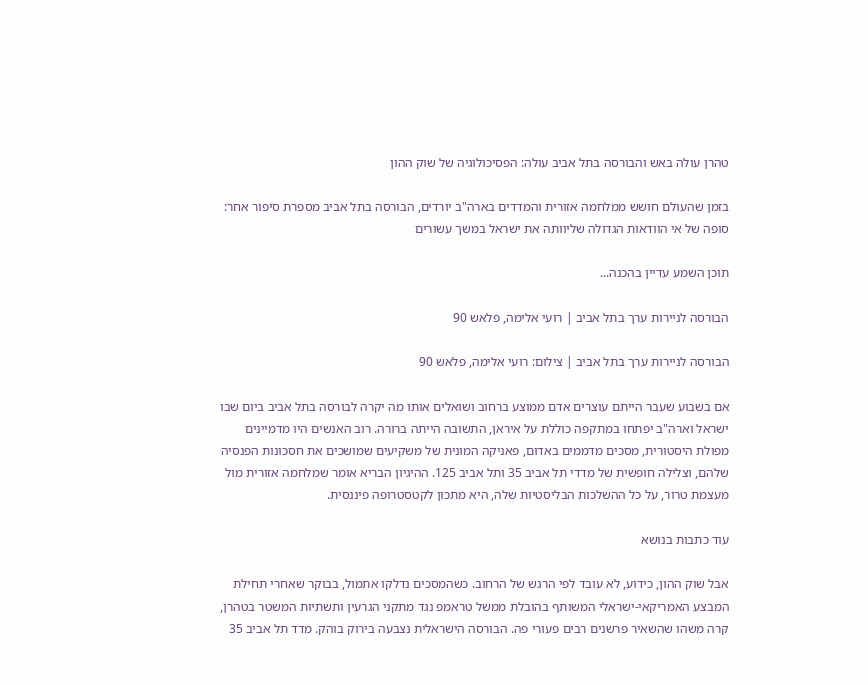טהרן עולה באש והבורסה בתל אביב עולה: הפסיכולוגיה של שוק ההון

בזמן שהעולם חושש ממלחמה אזורית והמדדים בארה"ב יורדים, הבורסה בתל אביב מספרת סיפור אחר: סופה של אי הוודאות הגדולה שליוותה את ישראל במשך עשורים

תוכן השמע עדיין בהכנה...

הבורסה לניירות ערך בתל אביב | רועי אלימה, פלאש 90

הבורסה לניירות ערך בתל אביב | צילום: רועי אלימה, פלאש 90

אם בשבוע שעבר הייתם עוצרים אדם ממוצע ברחוב ושואלים אותו מה יקרה לבורסה בתל אביב ביום שבו ישראל וארה"ב יפתחו במתקפה כוללת על איראן, התשובה הייתה ברורה. רוב האנשים היו מדמיינים מפולת היסטורית, מסכים מדממים באדום, פאניקה המונית של משקיעים שמושכים את חסכונות הפנסיה שלהם, וצלילה חופשית של מדדי תל אביב 35 ותל אביב 125. ההיגיון הבריא אומר שמלחמה אזורית מול מעצמת טרור, על כל ההשלכות הבליסטיות שלה, היא מתכון לקטסטרופה פיננסית.

עוד כתבות בנושא

אבל שוק ההון, כידוע, לא עובד לפי הרגש של הרחוב. כשהמסכים נדלקו אתמול, בבוקר שאחרי תחילת המבצע האמריקאי-ישראלי המשותף בהובלת ממשל טראמפ נגד מתקני הגרעין ותשתיות המשטר בטהרן, קרה משהו שהשאיר פרשנים רבים פעורי פה. הבורסה הישראלית נצבעה בירוק בוהק. מדד תל אביב 35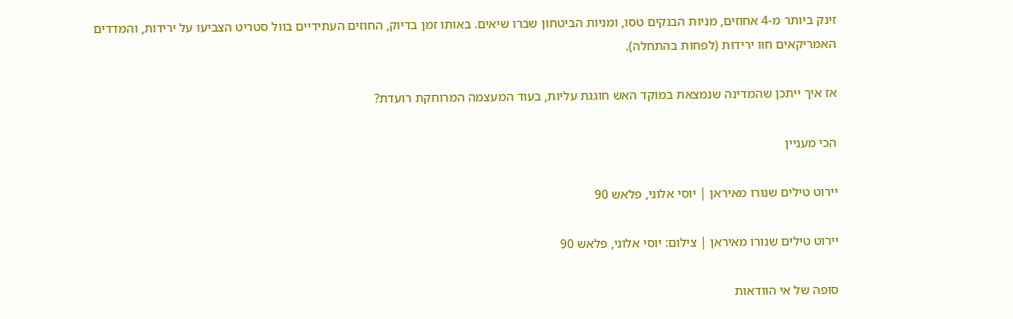זינק ביותר מ-4 אחוזים, מניות הבנקים טסו, ומניות הביטחון שברו שיאים. באותו זמן בדיוק, החוזים העתידיים בוול סטריט הצביעו על ירידות, והמדדים האמריקאים חוו ירידות (לפחות בהתחלה).

אז איך ייתכן שהמדינה שנמצאת במוקד האש חוגגת עליות, בעוד המעצמה המרוחקת רועדת?

הכי מעניין

יירוט טילים שנורו מאיראן | יוסי אלוני, פלאש 90

יירוט טילים שנורו מאיראן | צילום: יוסי אלוני, פלאש 90

סופה של אי הוודאות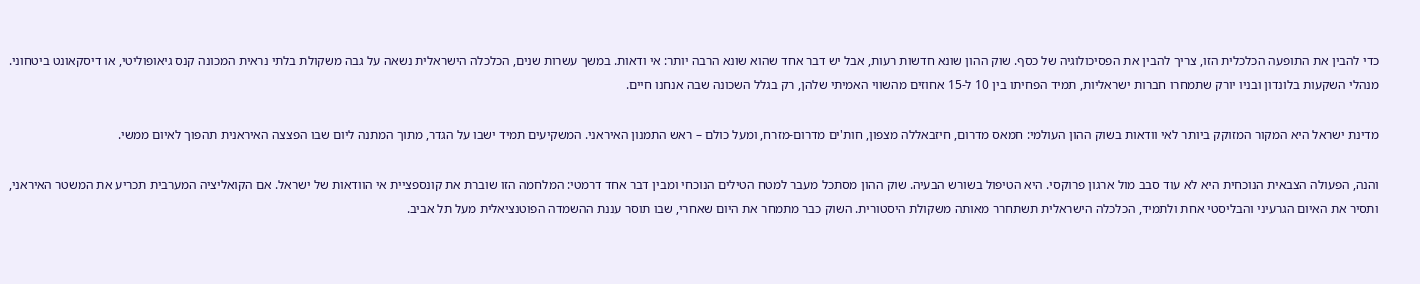כדי להבין את התופעה הכלכלית הזו, צריך להבין את הפסיכולוגיה של כסף. שוק ההון שונא חדשות רעות, אבל יש דבר אחד שהוא שונא הרבה יותר: אי ודאות. במשך עשרות שנים, הכלכלה הישראלית נשאה על גבה משקולת בלתי נראית המכונה קנס גיאופוליטי, או דיסקאונט ביטחוני. מנהלי השקעות בלונדון ובניו יורק שתמחרו חברות ישראליות, תמיד הפחיתו בין 10 ל-15 אחוזים מהשווי האמיתי שלהן, רק בגלל השכונה שבה אנחנו חיים.

מדינת ישראל היא המקור המזוקק ביותר לאי וודאות בשוק ההון העולמי: חמאס מדרום, חיזבאללה מצפון, חות'ים מדרום-מזרח, ומעל כולם – ראש התמנון האיראני. המשקיעים תמיד ישבו על הגדר, מתוך המתנה ליום שבו הפצצה האיראנית תהפוך לאיום ממשי.

והנה, הפעולה הצבאית הנוכחית היא לא עוד סבב מול ארגון פרוקסי. היא הטיפול בשורש הבעיה. שוק ההון מסתכל מעבר למטח הטילים הנוכחי ומבין דבר אחד דרמטי: המלחמה הזו שוברת את קונספציית אי הוודאות של ישראל. אם הקואליציה המערבית תכריע את המשטר האיראני, ותסיר את האיום הגרעיני והבליסטי אחת ולתמיד, הכלכלה הישראלית תשתחרר מאותה משקולת היסטורית. השוק כבר מתמחר את היום שאחרי, שבו תוסר עננת ההשמדה הפוטנציאלית מעל תל אביב.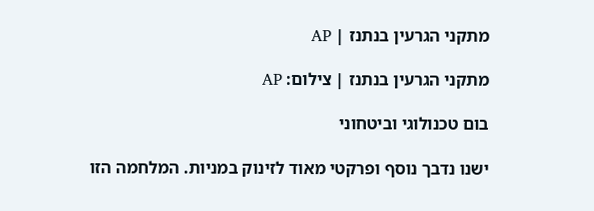מתקני הגרעין בנתנז | AP

מתקני הגרעין בנתנז | צילום: AP

בום טכנולוגי וביטחוני

ישנו נדבך נוסף ופרקטי מאוד לזינוק במניות. המלחמה הזו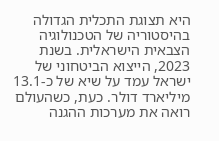היא תצוגת התכלית הגדולה בהיסטוריה של הטכנולוגיה הצבאית הישראלית. בשנת 2023, הייצוא הביטחוני של ישראל עמד על שיא של כ-13.1 מיליארד דולר. כעת, כשהעולם רואה את מערכות ההגנה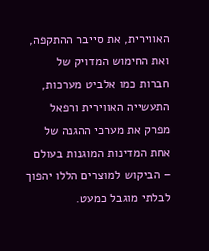האווירית, את סייבר ההתקפה, ואת החימוש המדויק של חברות כמו אלביט מערכות, התעשייה האווירית ורפאל מפרק את מערכי ההגנה של אחת המדינות המוגנות בעולם – הביקוש למוצרים הללו יהפוך לבלתי מוגבל כמעט.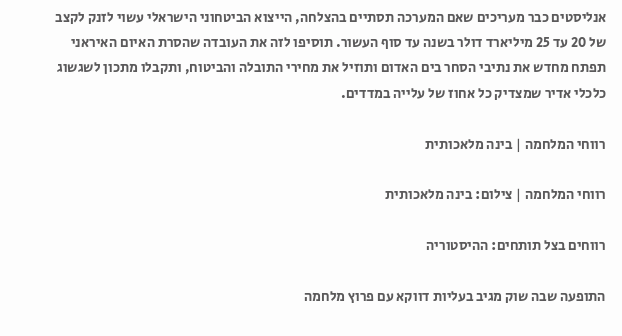אנליסטים כבר מעריכים שאם המערכה תסתיים בהצלחה, הייצוא הביטחוני הישראלי עשוי לזנק לקצב של 20 עד 25 מיליארד דולר בשנה עד סוף העשור. תוסיפו לזה את העובדה שהסרת האיום האיראני תפתח מחדש את נתיבי הסחר בים האדום ותוזיל את מחירי התובלה והביטוח, ותקבלו מתכון לשגשוג כלכלי אדיר שמצדיק כל אחוז של עלייה במדדים.

רווחי המלחמה | בינה מלאכותית

רווחי המלחמה | צילום: בינה מלאכותית

רווחים בצל תותחים: ההיסטוריה

התופעה שבה שוק מגיב בעליות דווקא עם פרוץ מלחמה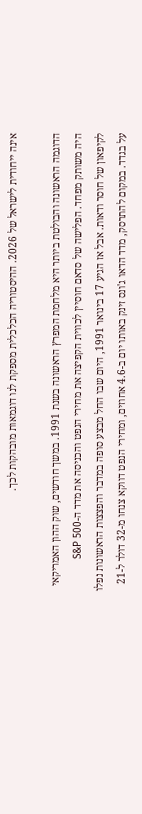אינה ייחודית לישראל של 2026. ההיסטוריה הכלכלית מספקת לנו דוגמאות מובהקות לכך.

הדוגמה הראשונה והבולטת ביותר היא מלחמת המפרץ הראשונה בשנת 1991. במשך חודשים, שוק ההון האמריקאי היה משותק מפחד. הפלישה של סדאם חוסיין לכווית הקפיצה את מחירי הנפט והכניסה את מדד ה-S&P 500 לקיפאון של חוסר ודאות. אבל אז הגיע 17 בינואר 1991, היום שבו החל מבצע סופה במדבר והפצצות הראשונות נפלו על בגדד. במקום להתרסק, מדד הדאו ג'ונס זינק באותו יום ב-4.6 אחוזים, ומחירי הנפט דווקא צנחו מ-32 דולר ל-21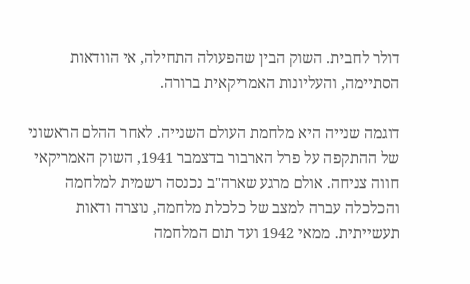דולר לחבית. השוק הבין שהפעולה התחילה, אי הוודאות הסתיימה, והעליונות האמריקאית ברורה.

דוגמה שנייה היא מלחמת העולם השנייה. לאחר ההלם הראשוני של ההתקפה על פרל הארבור בדצמבר 1941, השוק האמריקאי חווה צניחה. אולם מרגע שארה"ב נכנסה רשמית למלחמה והכלכלה עברה למצב של כלכלת מלחמה, נוצרה ודאות תעשייתית. ממאי 1942 ועד תום המלחמה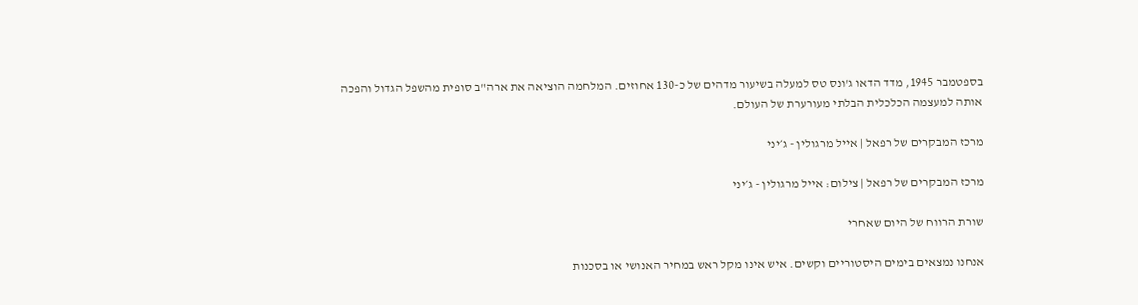בספטמבר 1945, מדד הדאו ג'ונס טס למעלה בשיעור מדהים של כ-130 אחוזים. המלחמה הוציאה את ארה"ב סופית מהשפל הגדול והפכה אותה למעצמה הכלכלית הבלתי מעורערת של העולם.

מרכז המבקרים של רפאל | אייל מרגולין - ג׳יני

מרכז המבקרים של רפאל | צילום: אייל מרגולין - ג׳יני

שורת הרווח של היום שאחרי

אנחנו נמצאים בימים היסטוריים וקשים. איש אינו מקל ראש במחיר האנושי או בסכנות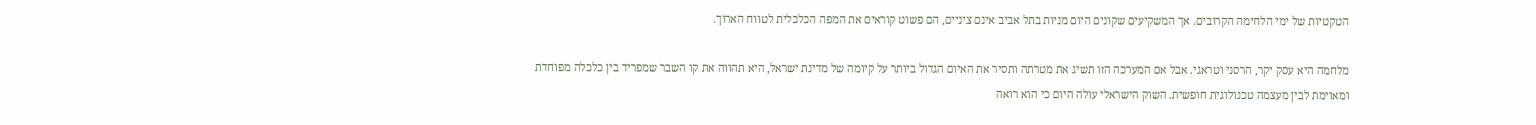הטקטיות של ימי הלחימה הקרובים. אך המשקיעים שקונים היום מניות בתל אביב אינם ציניים, הם פשוט קוראים את המפה הכלכלית לטווח הארוך.

מלחמה היא עסק יקר, הרסני וטראגי. אבל אם המערכה הזו תשיג את מטרתה ותסיר את האיום הגדול ביותר על קיומה של מדינת ישראל, היא תהווה את קו השבר שמפריד בין כלכלה מפוחדת ומאוימת לבין מעצמה טכנולוגית חופשית. השוק הישראלי עולה היום כי הוא רואה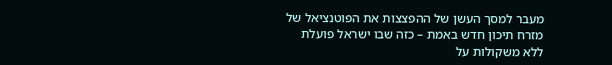מעבר למסך העשן של ההפצצות את הפוטנציאל של מזרח תיכון חדש באמת – כזה שבו ישראל פועלת ללא משקולות על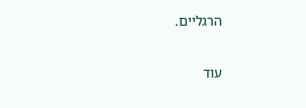הרגליים.

עוד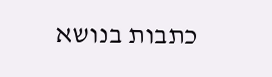כתבות בנושא